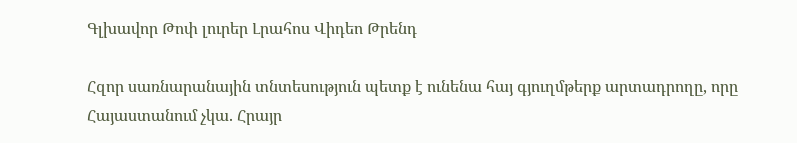Գլխավոր Թոփ լուրեր Լրահոս Վիդեո Թրենդ

Հզոր սառնարանային տնտեսություն պետք է ունենա հայ գյուղմթերք արտադրողը, որը Հայաստանում չկա. Հրայր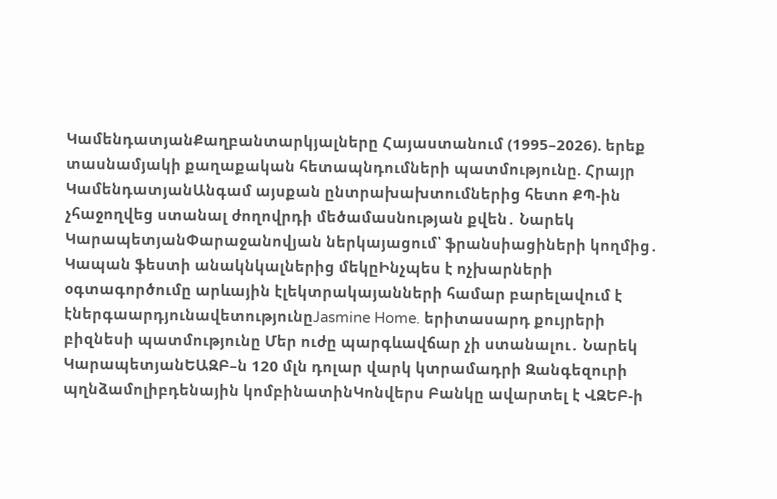ԿամենդատյանՔաղբանտարկյալները Հայաստանում (1995–2026). երեք տասնամյակի քաղաքական հետապնդումների պատմությունը. Հրայր ԿամենդատյանԱնգամ այսքան ընտրախախտումներից հետո ՔՊ-ին չհաջողվեց ստանալ ժողովրդի մեծամասնության քվեն․ Նարեկ ԿարապետյանՓարաջանովյան ներկայացում՝ ֆրանսիացիների կողմից․ Կապան ֆեստի անակնկալներից մեկըԻնչպես է ոչխարների օգտագործումը արևային էլեկտրակայանների համար բարելավում է էներգաարդյունավետությունըJasmine Home. երիտասարդ քույրերի բիզնեսի պատմությունը Մեր ուժը պարգևավճար չի ստանալու․ Նարեկ ԿարապետյանԵԱԶԲ–ն 120 մլն դոլար վարկ կտրամադրի Զանգեզուրի պղնձամոլիբդենային կոմբինատինԿոնվերս Բանկը ավարտել է ՎԶԵԲ-ի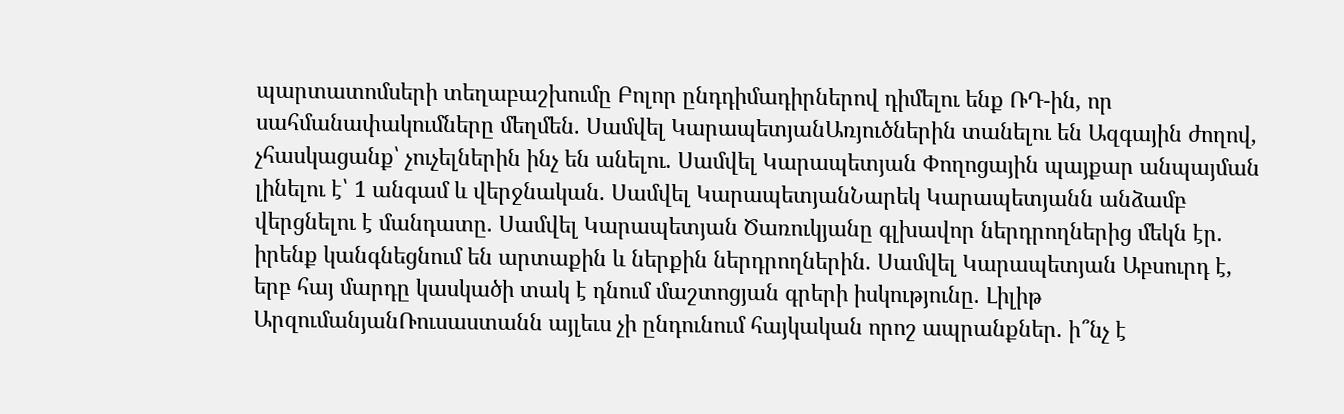պարտատոմսերի տեղաբաշխումը Բոլոր ընդդիմադիրներով դիմելու ենք ՌԴ-ին, որ սահմանափակումները մեղմեն. Սամվել ԿարապետյանԱռյուծներին տանելու են Ազգային ժողով, չհասկացանք՝ չուչելներին ինչ են անելու. Սամվել Կարապետյան Փողոցային պայքար անպայման լինելու է՝ 1 անգամ և վերջնական. Սամվել ԿարապետյանՆարեկ Կարապետյանն անձամբ վերցնելու է մանդատը. Սամվել Կարապետյան Ծառուկյանը գլխավոր ներդրողներից մեկն էր. իրենք կանգնեցնում են արտաքին և ներքին ներդրողներին. Սամվել Կարապետյան Աբսուրդ է, երբ հայ մարդը կասկածի տակ է դնում մաշտոցյան գրերի իսկությունը. Լիլիթ ԱրզումանյանՌուսաստանն այլեւս չի ընդունում հայկական որոշ ապրանքներ. ի՞նչ է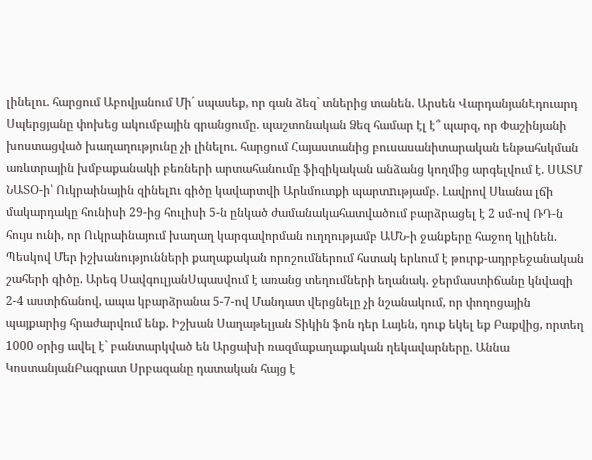լինելու. հարցում Աբովյանում Մի´ սպասեք, որ գան ձեզ` տներից տանեն. Արսեն ՎարդանյանԷդուարդ Սպերցյանը փոխեց ակումբային գրանցումը. պաշտոնական Ձեզ համար էլ է՞ պարզ, որ Փաշինյանի խոստացված խաղաղությունը չի լինելու. հարցում Հայաստանից բուսասանիտարական ենթահսկման առևտրային խմբաքանակի բեռների արտահանումը ֆիզիկական անձանց կողմից արգելվում է. ՍԱՏՄ ՆԱՏՕ-ի՝ Ուկրաինային զինելnւ գիծը կավարտվի Արևմուտքի պարտnւթյամբ. Լավրով Սևանա լճի մակարդակը հունիսի 29-ից հուլիսի 5-ն ընկած ժամանակահատվածում բարձրացել է 2 սմ-ով ՌԴ-ն հույս ունի, որ Ուկրաինայում խաղաղ կարգավորման ուղղությամբ ԱՄՆ-ի ջանքերը հաջող կլինեն. Պեսկով Մեր իշխանությունների քաղաքական որոշումներում հստակ երևում է թուրք-ադրբեջանական շահերի գիծը. Արեգ ՍավգուլյանՍպասվում է առանց տեղումների եղանակ. ջերմաստիճանը կնվազի 2-4 աստիճանով, ապա կբարձրանա 5-7-ով Մանդատ վերցնելը չի նշանակում, որ փողոցային պայքարից հրաժարվում ենք. Իշխան Սաղաթելյան Տիկին ֆոն դեր Լայեն, դուք եկել եք Բաքվից, որտեղ 1000 օրից ավել է` բանտարկված են Արցախի ռազմաքաղաքական ղեկավարները. Աննա ԿոստանյանԲագրատ Սրբազանը դատական հայց է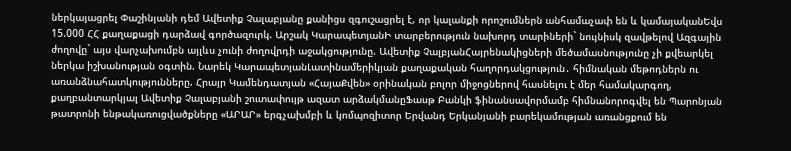ներկայացրել Փաշինյանի դեմ Ավետիք Չալաբյանը քանիցս զգուշացրել է, որ կալանքի որոշումներն անհամաչափ են և կամայականԵվս 15.000 ՀՀ քաղաքացի դարձավ գործազուրկ. Արշակ ԿարապետյանԻ տարբերություն նախորդ տարիների` նույնիսկ զավթելով Ազգային ժողովը` այս վարչախումբն այլևս չունի ժողովրդի աջակցությունը. Ավետիք ՉալբյանՀայրենակիցների մեծամասնությունը չի քվեարկել ներկա իշխանության օգտին. Նարեկ ԿարապետյանԼատինամերիկյան քաղաքական հաղորդակցություն․ հիմնական մեթոդներն ու առանձնահատկությունները. Հրայր Կամենդատյան «ՀայաՔվեն» օրինական բոլոր միջոցներով հասնելու է մեր համակարգող, քաղբանտարկյալ Ավետիք Չալաբյանի շուտափույթ ազատ արձակմանըՖասթ Բանկի ֆինանսավորմամբ հիմնանորոգվել են Պարոնյան թատրոնի ենթակառուցվածքները «ԱՐԱՐ» երգչախմբի և կոմպոզիտոր Երվանդ Երկանյանի բարեկամության առանցքում են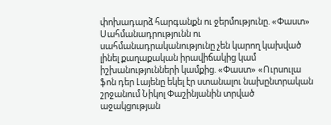փոխադարձ հարգանքն ու ջերմությունը. «Փաստ» Սահմանադրությունն ու սահմանադրականությունը չեն կարող կախված լինել քաղաքական իրավիճակից կամ իշխանությունների կամքից. «Փաստ» «Ուրսուլա ֆոն դեր Լայենը եկել էր ստանալու նախընտրական շրջանում Նիկոլ Փաշինյանին տրված աջակցության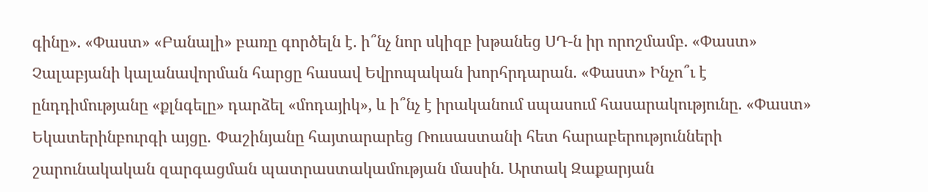գինը». «Փաստ» «Բանալի» բառը գործելն է. ի՞նչ նոր սկիզբ խթանեց ՍԴ-ն իր որոշմամբ. «Փաստ» Չալաբյանի կալանավորման հարցը հասավ Եվրոպական խորհրդարան. «Փաստ» Ինչո՞ւ է ընդդիմությանը «քլնգելը» դարձել «մոդայիկ», և ի՞նչ է իրականում սպասում հասարակությունը. «Փաստ» Եկատերինբուրգի այցը․ Փաշինյանը հայտարարեց Ռուսաստանի հետ հարաբերությունների շարունակական զարգացման պատրաստակամության մասին. Արտակ Զաքարյան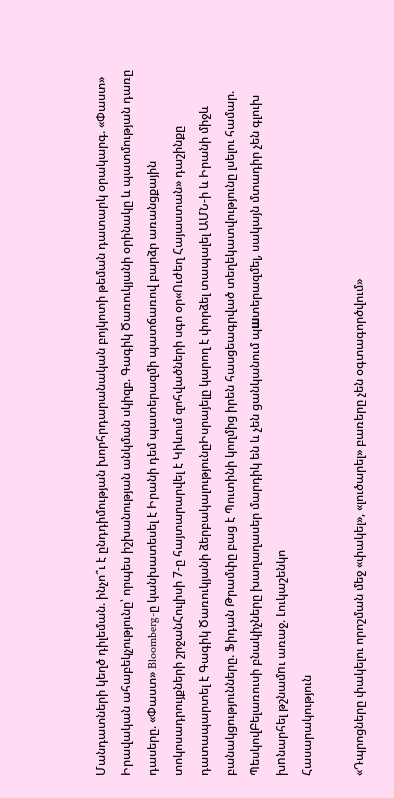Մանդատների կեղծ դիլեման. ինչո՞ւ է ընդդիմության խորհրդարանական բոյկոտի թեման դատարկ օրակարգ. «Փաստ» Իրավական ահաբեկչությունը՝ որպես իշխանության անկման սկիզբ. Գագիկ Ծառուկյանի օրինակը և պատմության դառը դասերը. «Փաստ» Bloomberg-ը կանխատեսել է Իրանի դեմ պատերազմի պատճառով բարձր առանցքային տոկոսադրույքների շրջանՀուլիսի 7-ը հայտարարվել է Կիևում զոհվածների սգո օր«Ուժեղ Հայաստան» դաշինքը դատապարտել է Գագիկ Ծառուկյանի ձերբակալությունըԻսրայելը կարող է փորձել տապալել ԱՄՆ-ի և Իրանի միջև բանակցությունները. Ֆիդան Թրամփը բաց է Պուտինի կողմից իրեն հասցեագրված տեղեկատվությունը լսելու համար. ՊեսկովԲելառուսի բնակիչները խաղաղասեր մարդիկ են և չեն ցանկանում պшտերազմել, սակայն մտադիր չեն գլուխ խnնարհել թշնամnւ առաջ. Լուկաշենկո
Հասարակություն

«Դպրոցները փակելու որոշման մեջ «փակել», «լուծարել» բառերը չեն օգտագործվում»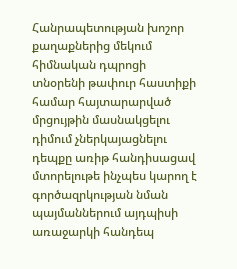Հանրապետության խոշոր քաղաքներից մեկում հիմնական դպրոցի տնօրենի թափուր հաստիքի համար հայտարարված մրցույթին մասնակցելու դիմում չներկայացնելու դեպքը առիթ հանդիսացավ մտորելութե ինչպես կարող է գործազրկության նման պայմաններում այդպիսի առաջարկի հանդեպ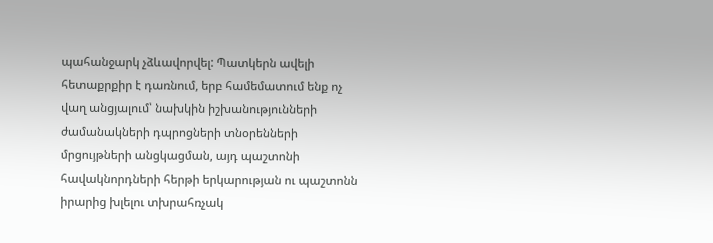պահանջարկ չձևավորվել: Պատկերն ավելի հետաքրքիր է դառնում, երբ համեմատում ենք ոչ վաղ անցյալում՝ նախկին իշխանությունների ժամանակների դպրոցների տնօրենների մրցույթների անցկացման, այդ պաշտոնի հավակնորդների հերթի երկարության ու պաշտոնն իրարից խլելու տխրահռչակ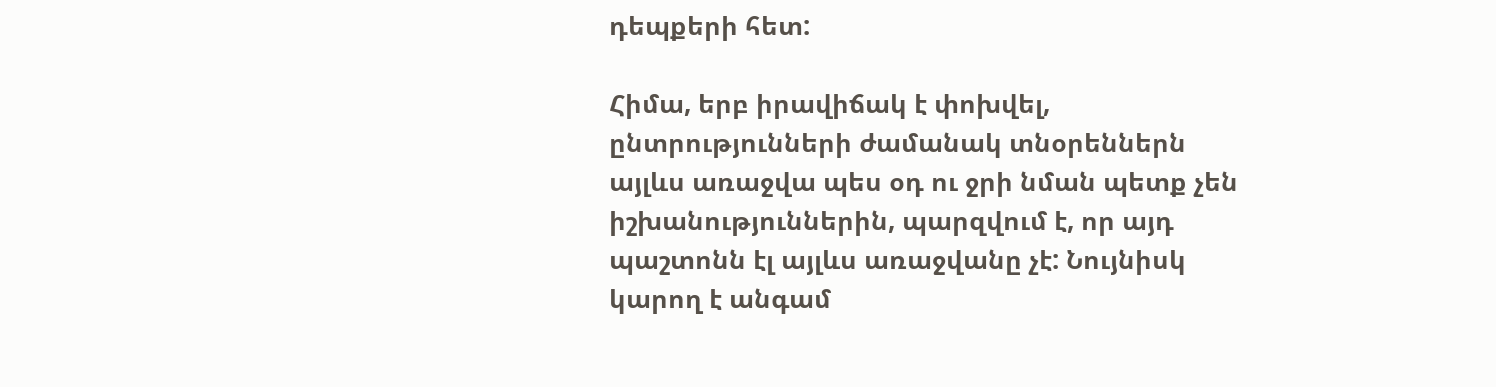դեպքերի հետ:

Հիմա, երբ իրավիճակ է փոխվել, ընտրությունների ժամանակ տնօրեններն այլևս առաջվա պես օդ ու ջրի նման պետք չեն իշխանություններին, պարզվում է, որ այդ պաշտոնն էլ այլևս առաջվանը չէ: Նույնիսկ կարող է անգամ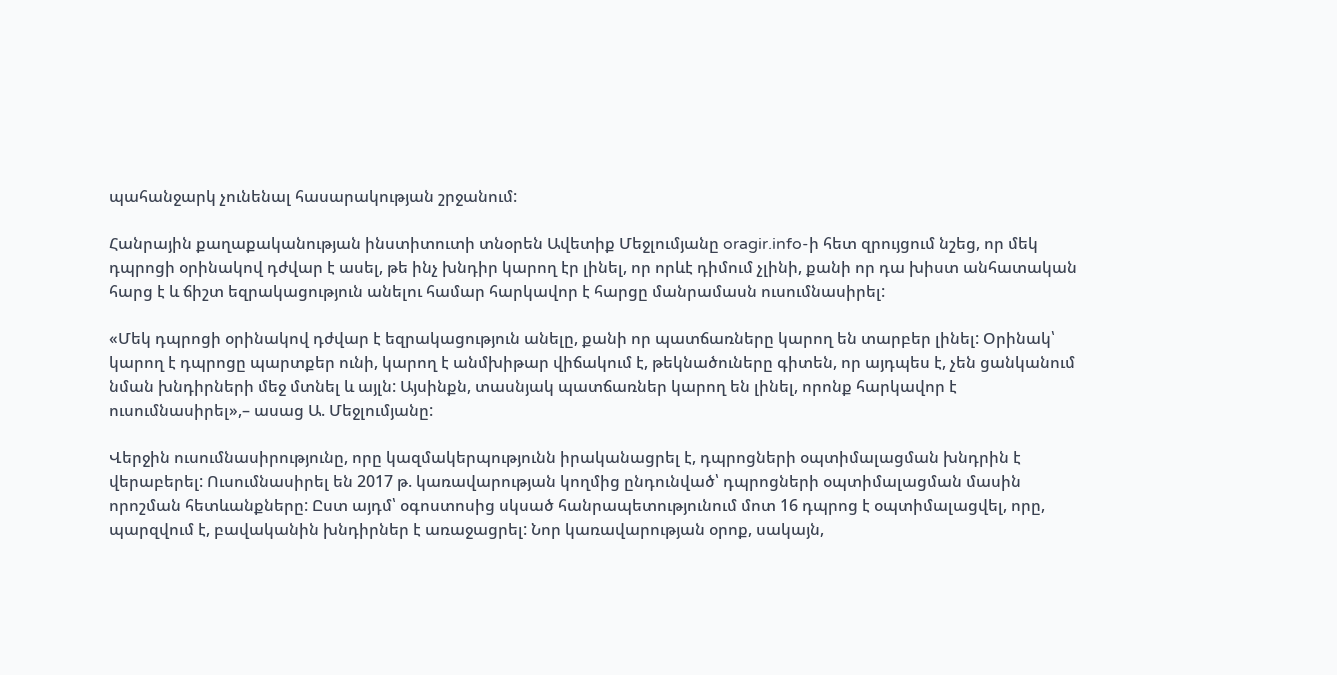պահանջարկ չունենալ հասարակության շրջանում:

Հանրային քաղաքականության ինստիտուտի տնօրեն Ավետիք Մեջլումյանը oragir.info-ի հետ զրույցում նշեց, որ մեկ դպրոցի օրինակով դժվար է ասել, թե ինչ խնդիր կարող էր լինել, որ որևէ դիմում չլինի, քանի որ դա խիստ անհատական հարց է և ճիշտ եզրակացություն անելու համար հարկավոր է հարցը մանրամասն ուսումնասիրել:

«Մեկ դպրոցի օրինակով դժվար է եզրակացություն անելը, քանի որ պատճառները կարող են տարբեր լինել: Օրինակ՝ կարող է դպրոցը պարտքեր ունի, կարող է անմխիթար վիճակում է, թեկնածուները գիտեն, որ այդպես է, չեն ցանկանում նման խնդիրների մեջ մտնել և այլն: Այսինքն, տասնյակ պատճառներ կարող են լինել, որոնք հարկավոր է ուսումնասիրել»,– ասաց Ա. Մեջլումյանը:

Վերջին ուսումնասիրությունը, որը կազմակերպությունն իրականացրել է, դպրոցների օպտիմալացման խնդրին է վերաբերել: Ուսումնասիրել են 2017 թ. կառավարության կողմից ընդունված՝ դպրոցների օպտիմալացման մասին որոշման հետևանքները: Ըստ այդմ՝ օգոստոսից սկսած հանրապետությունում մոտ 16 դպրոց է օպտիմալացվել, որը, պարզվում է, բավականին խնդիրներ է առաջացրել: Նոր կառավարության օրոք, սակայն,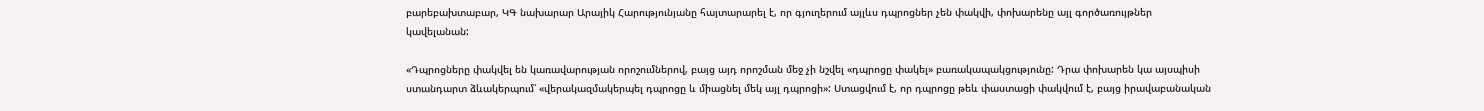բարեբախտաբար, ԿԳ նախարար Արայիկ Հարությունյանը հայտարարել է, որ գյուղերում այլևս դպրոցներ չեն փակվի, փոխարենը այլ գործառույթներ կավելանան:

«Դպրոցները փակվել են կառավարության որոշումներով, բայց այդ որոշման մեջ չի նշվել «դպրոցը փակել» բառակապակցությունը: Դրա փոխարեն կա այսպիսի ստանդարտ ձևակերպում՝ «վերակազմակերպել դպրոցը և միացնել մեկ այլ դպրոցի»: Ստացվում է, որ դպրոցը թեև փաստացի փակվում է, բայց իրավաբանական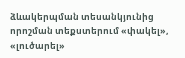ձևակերպման տեսանկյունից որոշման տեքստերում «փակել», «լուծարել»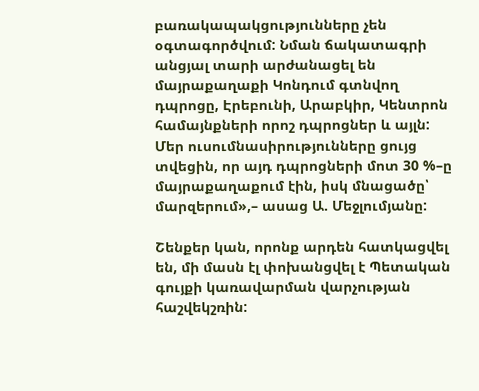բառակապակցությունները չեն օգտագործվում: Նման ճակատագրի անցյալ տարի արժանացել են մայրաքաղաքի Կոնդում գտնվող դպրոցը, Էրեբունի, Արաբկիր, Կենտրոն համայնքների որոշ դպրոցներ և այլն: Մեր ուսումնասիրությունները ցույց տվեցին, որ այդ դպրոցների մոտ 30 %–ը մայրաքաղաքում էին, իսկ մնացածը՝ մարզերում»,– ասաց Ա. Մեջլումյանը:

Շենքեր կան, որոնք արդեն հատկացվել են, մի մասն էլ փոխանցվել է Պետական գույքի կառավարման վարչության հաշվեկշռին: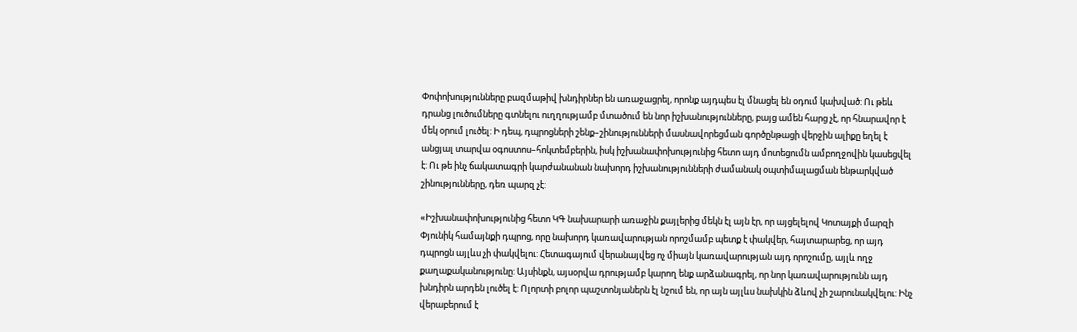Փոփոխությունները բազմաթիվ խնդիրներ են առաջացրել, որոնք այդպես էլ մնացել են օդում կախված: Ու թեև դրանց լուծումները գտնելու ուղղությամբ մտածում են նոր իշխանությունները, բայց ամեն հարց չէ, որ հնարավոր է մեկ օրում լուծել: Ի դեպ, դպրոցների շենք–շինությունների մասնավորեցման գործընթացի վերջին ալիքը եղել է անցյալ տարվա օգոստոս–հոկտեմբերին, իսկ իշխանափոխությունից հետո այդ մոտեցումն ամբողջովին կասեցվել է: Ու թե ինչ ճակատագրի կարժանանան նախորդ իշխանությունների ժամանակ օպտիմալացման ենթարկված շինությունները, դեռ պարզ չէ:

«Իշխանափոխությունից հետո ԿԳ նախարարի առաջին քայլերից մեկն էլ այն էր, որ այցելելով Կոտայքի մարզի Փյունիկ համայնքի դպրոց, որը նախորդ կառավարության որոշմամբ պետք է փակվեր, հայտարարեց, որ այդ դպրոցն այլևս չի փակվելու: Հետագայում վերանայվեց ոչ միայն կառավարության այդ որոշումը, այլև ողջ քաղաքականությունը: Այսինքն, այսօրվա դրությամբ կարող ենք արձանագրել, որ նոր կառավարությունն այդ խնդիրն արդեն լուծել է: Ոլորտի բոլոր պաշտոնյաներն էլ նշում են, որ այն այլևս նախկին ձևով չի շարունակվելու: Ինչ վերաբերում է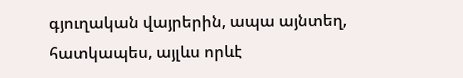գյուղական վայրերին, ապա այնտեղ, հատկապես, այլևս որևէ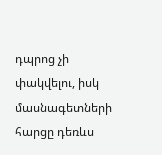դպրոց չի փակվելու, իսկ մասնագետների հարցը դեռևս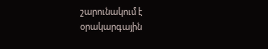շարունակում է օրակարգային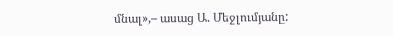մնալ»,– ասաց Ա. Մեջլումյանը: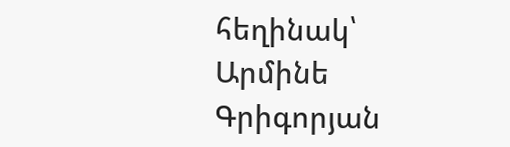հեղինակ՝ Արմինե Գրիգորյան